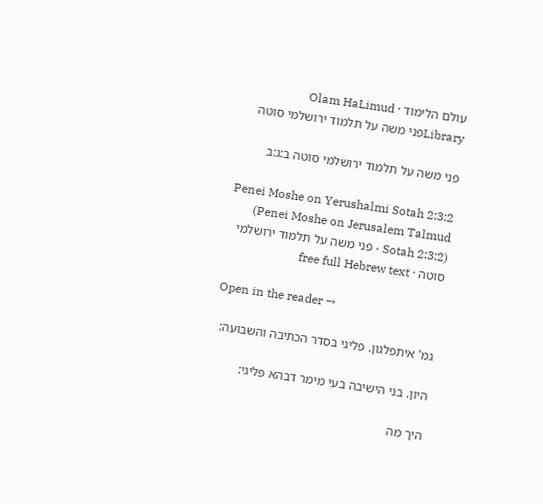עולם הלימוד · Olam HaLimud
Libraryפני משה על תלמוד ירושלמי סוטה

פני משה על תלמוד ירושלמי סוטה ב:ג:ב

Penei Moshe on Yerushalmi Sotah 2:3:2 (Penei Moshe on Jerusalem Talmud Sotah 2:3:2) · פני משה על תלמוד ירושלמי סוטה · free full Hebrew text

Open in the reader →

גמ' איתפלגון. פליגי בסדר הכתיבה והשבועה:

היון. בני הישיבה בעי מימר דבהא פליגי:

היך מה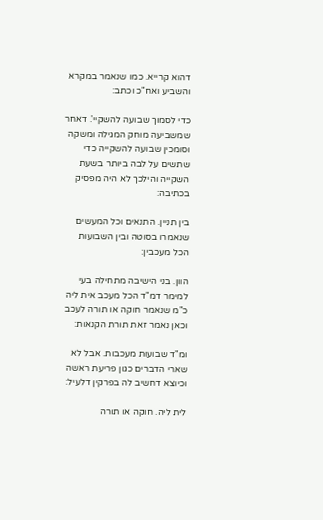דהוא קרייא. כמו שנאמר במקרא והשביע ואח"כ וכתב:

כדי לסמוך שבועה להשקיי'. דאחר שמשביעה מוחק המגילה ומשקה וסומכין שבועה להשקייה כדי שתשים על לבה ביותר בשעת השקייה והילכך לא היה מפסיק בכתיבה:

בין תניין. התנאים וכל המעשים שנאמרו בסוטה ובין השבועות הכל מעכבין:

הוון. בני הישיבה מתחילה בעי למימר דמ"ד הכל מעכב אית ליה כ"מ שנאמר חוקה או תורה לעכב וכאן נאמר זאת תורת הקנאות:

ומ"ד שבועות מעכבות. אבל לא שארי הדברים כגון פריעת ראשה וכיוצא דחשיב לה בפרקין דלעיל:

לית ליה. חוקה או תורה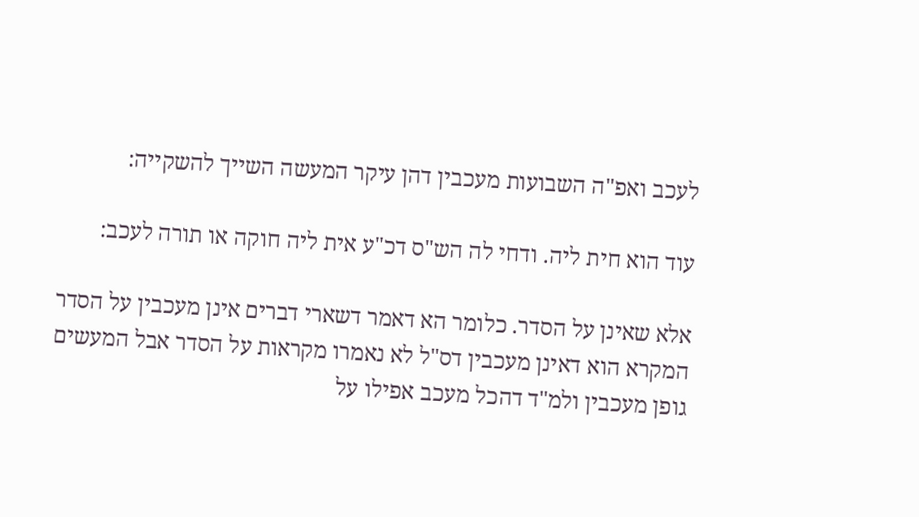לעכב ואפ"ה השבועות מעכבין דהן עיקר המעשה השייך להשקייה:

עוד הוא חית ליה. ודחי לה הש"ס דכ"ע אית ליה חוקה או תורה לעכב:

אלא שאינן על הסדר. כלומר הא דאמר דשארי דברים אינן מעכבין על הסדר המקרא הוא דאינן מעכבין דס"ל לא נאמרו מקראות על הסדר אבל המעשים גופן מעכבין ולמ"ד דהכל מעכב אפילו על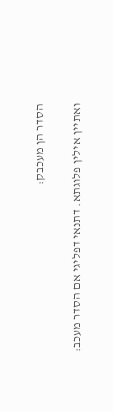הסדר הן מעכבק:

ואתיין אילין פלוגתא. דתנאי דפליגי אם הסדר מעכב: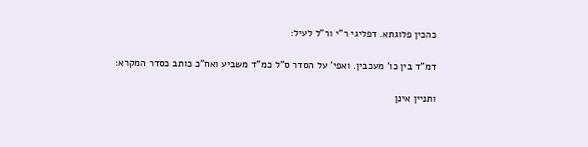כהכין פלוגתא. דפליגי ר"י ור"ל לעיל:

דמ"ד בין כו' מעכבין. ואפי' על הסדר ס"ל כמ"ד משביע ואח"כ כותב כסדר המקרא:

ותניין אינן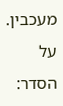מעכבין. על הסדר: